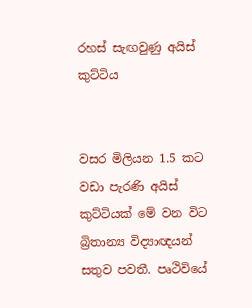රහස් සැඟවුණු අයිස් කුට්ටිය


වසර මිලියන 1.5 කට වඩා පැරණි අයිස් කුට්ටියක් මේ වන විට බ්‍රිතාන්‍ය විද්‍යාඥයන් සතුව පවතී. පෘථිවියේ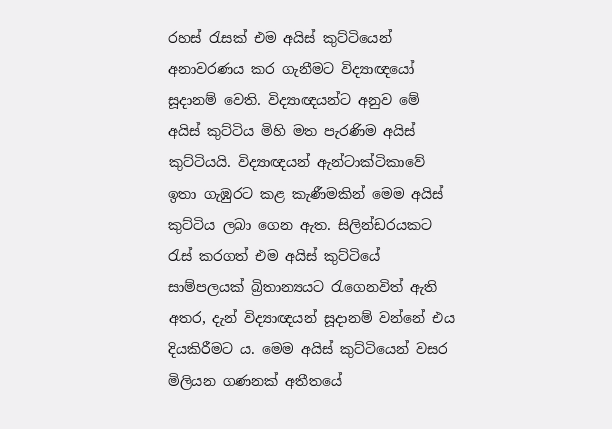රහස් රැසක් එම අයිස් කුට්ටියෙන් අනාවරණය කර ගැනීමට විද්‍යාඥයෝ සූදානම් වෙති. විද්‍යාඥයන්ට අනුව මේ අයිස් කුට්ටිය මිහි මත පැරණිම අයිස් කුට්ටියයි. විද්‍යාඥයන් ඇන්ටාක්ටිකාවේ ඉතා ගැඹුරට කළ කැණීමකින් මෙම අයිස් කුට්ටිය ලබා ගෙන ඇත. සිලින්ඩරයකට රැස් කරගත් එම අයිස් කුට්ටියේ සාම්පලයක් බ්‍රිතාන්‍යයට රැගෙනවිත් ඇති අතර, දැන් විද්‍යාඥයන් සූදානම් වන්නේ එය දියකිරීමට ය. මෙම අයිස් කුට්ටියෙන් වසර මිලියන ගණනක් අතීතයේ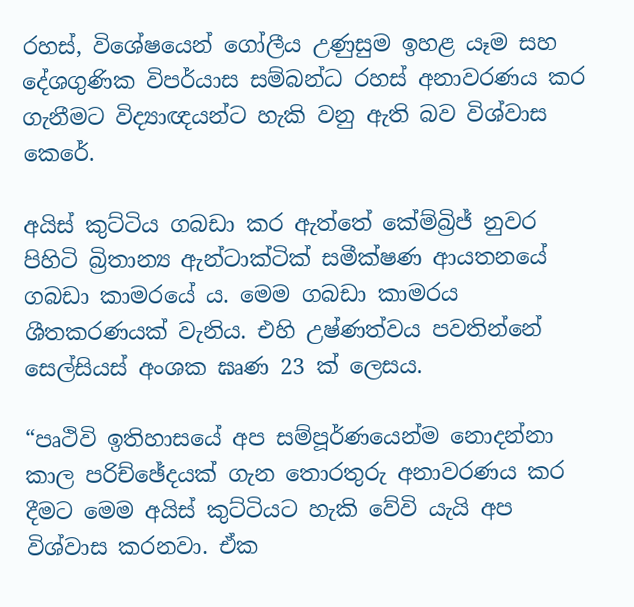රහස්, විශේෂයෙන් ගෝලීය උණුසුම ඉහළ යෑම සහ දේශගුණික විපර්යාස සම්බන්ධ රහස් අනාවරණය කර ගැනීමට විද්‍යාඥයන්ට හැකි වනු ඇති බව විශ්වාස කෙරේ.

අයිස් කුට්ටිය ගබඩා කර ඇත්තේ කේම්බ්‍රිජ් නුවර පිහිටි බ්‍රිතාන්‍ය ඇන්ටාක්ටික් සමීක්ෂණ ආයතනයේ ගබඩා කාමරයේ ය. මෙම ගබඩා කාමරය ශීතකරණයක් වැනිය. එහි උෂ්ණත්වය පවතින්නේ සෙල්සියස් අංශක ඝෘණ 23 ක් ලෙසය.

“පෘථිවි ඉතිහාසයේ අප සම්පූර්ණයෙන්ම නොදන්නා කාල පරිච්ඡේදයක් ගැන තොරතුරු අනාවරණය කර දීමට මෙම අයිස් කුට්ටියට හැකි වේවි යැයි අප විශ්වාස කරනවා. ඒක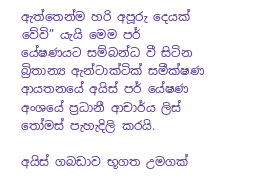ඇත්තෙන්ම හරි අපූරු දෙයක් වේවි” යැයි මෙම පර් යේෂණයට සම්බන්ධ වී සිටින බ්‍රිතාන්‍ය ඇන්ටාක්ටික් සමීක්ෂණ ආයතනයේ අයිස් පර් යේෂණ අංශයේ ප්‍රධානී ආචාර්ය ලිස් තෝමස් පැහැදිලි කරයි.

අයිස් ගබඩාව භූගත උමගක්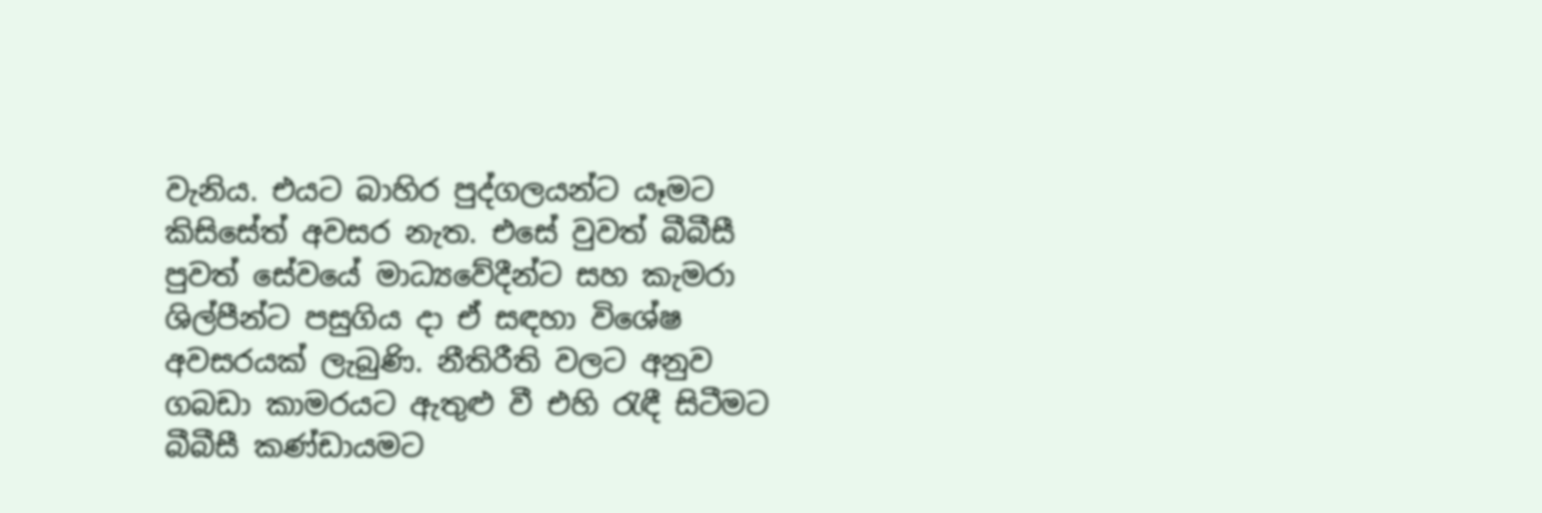වැනිය. එයට බාහිර පුද්ගලයන්ට යෑමට කිසිසේත් අවසර නැත. එසේ වුවත් බීබීසී පුවත් සේවයේ මාධ්‍යවේදීන්ට සහ කැමරා ශිල්පීන්ට පසුගිය දා ඒ සඳහා විශේෂ අවසරයක් ලැබුණි. නීතිරීති වලට අනුව ගබඩා කාමරයට ඇතුළු වී එහි රැඳී සිටීමට බීබීසී කණ්ඩායමට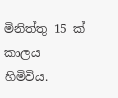මිනිත්තු 15 ක් කාලය හිමිවිය.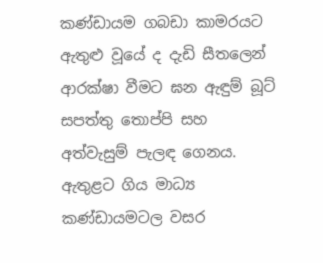කණ්ඩායම ගබඩා කාමරයට ඇතුළු වූයේ ද දැඩි සීතලෙන් ආරක්ෂා වීමට ඝන ඇඳුම් බූට් සපත්තු තොප්පි සහ අත්වැසුම් පැලඳ ගෙනය. ඇතුළට ගිය මාධ්‍ය කණ්ඩායමටල වසර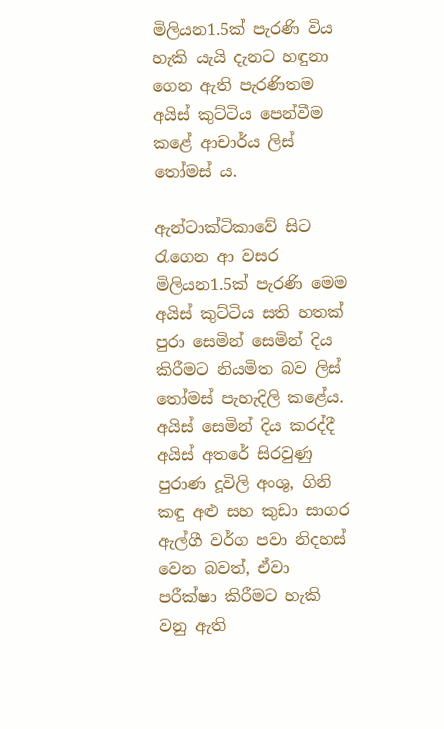මිලියන1.5ක් පැරණි විය හැකි යැයි දැනට හඳුනා ගෙන ඇති පැරණිතම අයිස් කුට්ටිය පෙන්වීම කළේ ආචාර්ය ලිස් තෝමස් ය.

ඇන්ටාක්ටිකාවේ සිට රැගෙන ආ වසර මිලියන1.5ක් පැරණි මෙම අයිස් කුට්ටිය සති හතක් පුරා සෙමින් සෙමින් දිය කිරීමට නියමිත බව ලිස් තෝමස් පැහැදිලි කළේය. අයිස් සෙමින් දිය කරද්දී අයිස් අතරේ සිරවුණු පුරාණ දූවිලි අංශු, ගිනි කඳු අළු සහ කුඩා සාගර ඇල්ගී වර්ග පවා නිදහස් වෙන බවත්, ඒවා පරීක්ෂා කිරීමට හැකි වනු ඇති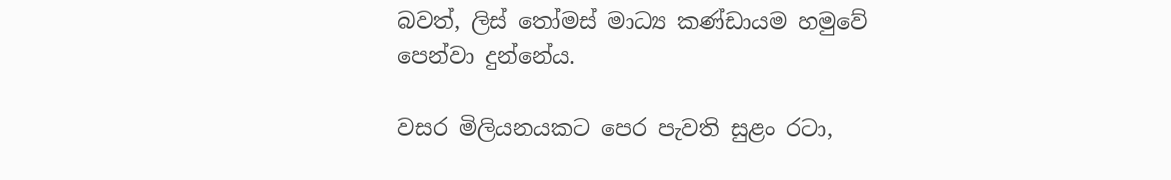බවත්, ලිස් තෝමස් මාධ්‍ය කණ්ඩායම හමුවේ පෙන්වා දුන්නේය.

වසර මිලියනයකට පෙර පැවති සුළං රටා,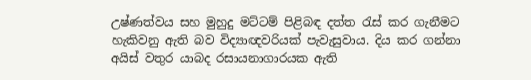උෂ්ණත්වය සහ මුහුදු මට්ටම් පිළිබඳ දත්ත රැස් කර ගැනීමට හැකිවනු ඇති බව විද්‍යාඥවරියක් පැවැසුවාය. දිය කර ගන්නා අයිස් වතුර යාබද රසායනාගාරයක ඇති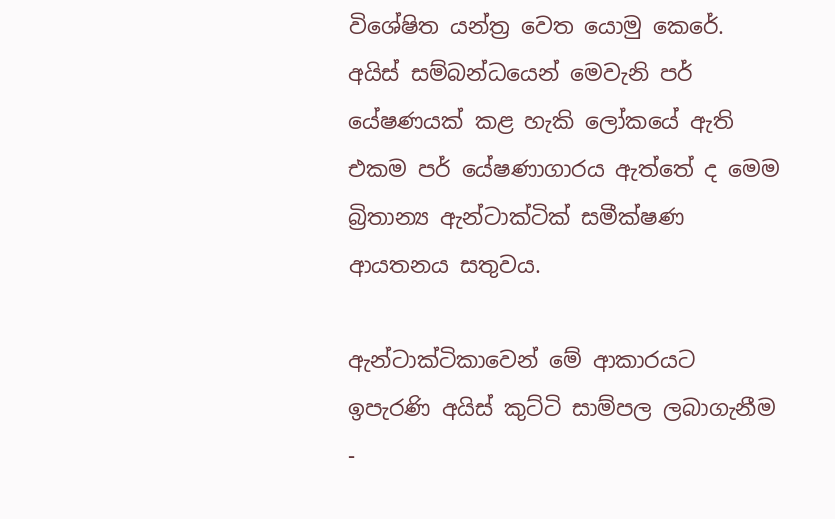විශේෂිත යන්ත්‍ර වෙත යොමු කෙරේ. අයිස් සම්බන්ධයෙන් මෙවැනි පර් යේෂණයක් කළ හැකි ලෝකයේ ඇති එකම පර් යේෂණාගාරය ඇත්තේ ද මෙම බ්‍රිතාන්‍ය ඇන්ටාක්ටික් සමීක්ෂණ ආයතනය සතුවය.

ඇන්ටාක්ටිකාවෙන් මේ ආකාරයට ඉපැරණි අයිස් කුට්ටි සාම්පල ලබාගැනීම -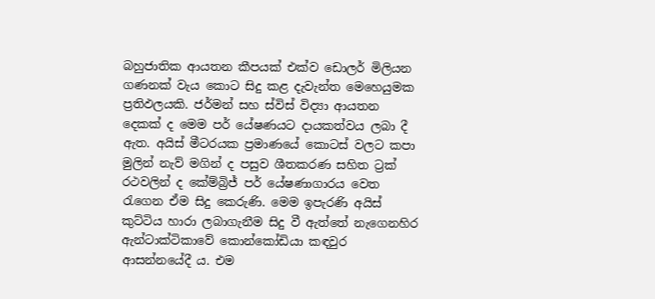බහුජාතික ආයතන කීපයක් එක්ව ඩොලර් මිලියන ගණනක් වැය කොට සිදු කළ දැවැන්ත මෙහෙයුමක ප්‍රතිඵලයකි. ජර්මන් සහ ස්විස් විද්‍යා ආයතන දෙකක් ද මෙම පර් යේෂණයට දායකත්වය ලබා දී ඇත. අයිස් මීටරයක ප්‍රමාණයේ කොටස් වලට කපා මුලින් නැව් මගින් ද පසුව ශීතකරණ සහිත ට්‍රක් රථවලින් ද කේම්බ්‍රිජ් පර් යේෂණාගාරය වෙත රැගෙන ඒම සිදු කෙරුණි. මෙම ඉපැරණි අයිස් කුට්ටිය හාරා ලබාගැනීම සිදු වී ඇත්තේ නැගෙනහිර ඇන්ටාක්ටිකාවේ කොන්කෝඩියා කඳවුර ආසන්නයේදී ය. එම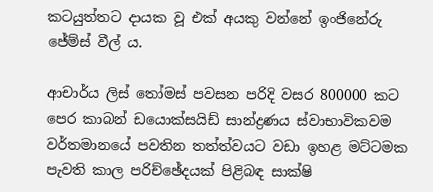කටයුත්තට දායක වූ එක් අයකු වන්නේ ඉංජිනේරු ජේම්ස් වීල් ය.

ආචාර්ය ලිස් තෝමස් පවසන පරිදි වසර 800000 කට පෙර කාබන් ඩයොක්සයිඩ් සාන්ද්‍රණය ස්වාභාවිකවම වර්තමානයේ පවතින තත්ත්වයට වඩා ඉහළ මට්ටමක පැවති කාල පරිච්ඡේදයක් පිළිබඳ සාක්ෂි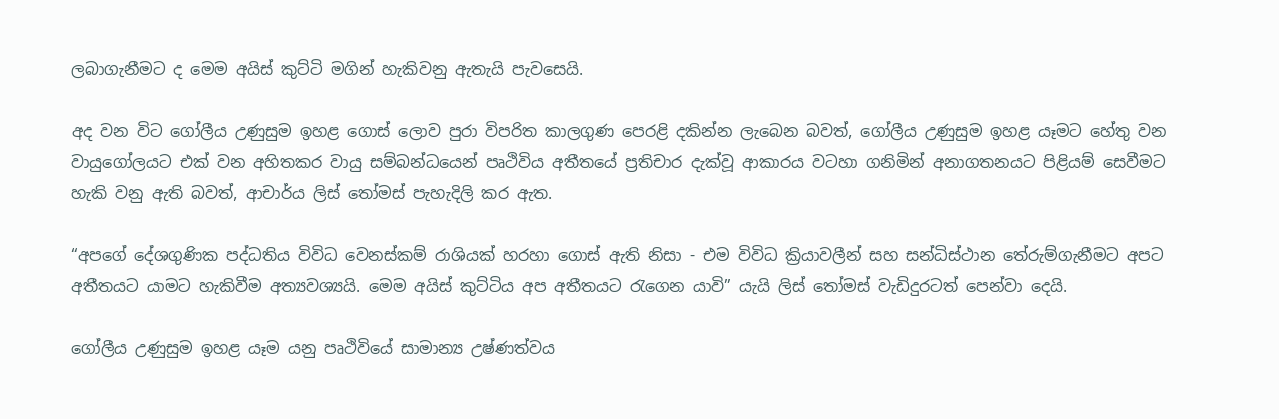ලබාගැනීමට ද මෙම අයිස් කුට්ටි මගින් හැකිවනු ඇතැයි පැවසෙයි.

අද වන විට ගෝලීය උණුසුම ඉහළ ගොස් ලොව පුරා විපරිත කාලගුණ පෙරළි දකින්න ලැබෙන බවත්, ගෝලීය උණුසුම ඉහළ යෑමට හේතු වන වායුගෝලයට එක් වන අහිතකර වායු සම්බන්ධයෙන් පෘථිවිය අතීතයේ ප්‍රතිචාර දැක්වූ ආකාරය වටහා ගනිමින් අනාගතනයට පිළියම් සෙවීමට හැකි වනු ඇති බවත්, ආචාර්ය ලිස් තෝමස් පැහැදිලි කර ඇත.

“අපගේ දේශගුණික පද්ධතිය විවිධ වෙනස්කම් රාශියක් හරහා ගොස් ඇති නිසා - එම විවිධ ක්‍රියාවලීන් සහ සන්ධිස්ථාන තේරුම්ගැනීමට අපට අතීතයට යාමට හැකිවීම අත්‍යවශ්‍යයි. මෙම අයිස් කුට්ටිය අප අතීතයට රැගෙන යාවි” යැයි ලිස් තෝමස් වැඩිදුරටත් පෙන්වා දෙයි.

ගෝලීය උණුසුම ඉහළ යෑම යනු පෘථිවියේ සාමාන්‍ය උෂ්ණත්වය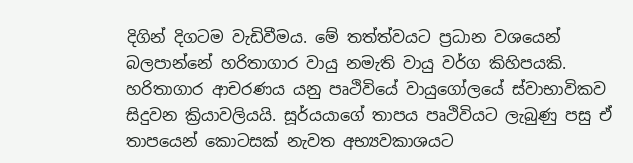දිගින් දිගටම වැඩිවීමය. මේ තත්ත්වයට ප්‍රධාන වශයෙන් බලපාන්නේ හරිතාගාර වායු නමැති වායු වර්ග කිහිපයකි. හරිතාගාර ආචරණය යනු පෘථිවියේ වායුගෝලයේ ස්වාභාවිකව සිදුවන ක්‍රියාවලියයි. සූර්යයාගේ තාපය පෘථිවියට ලැබුණු පසු ඒ තාපයෙන් කොටසක් නැවත අභ්‍යවකාශයට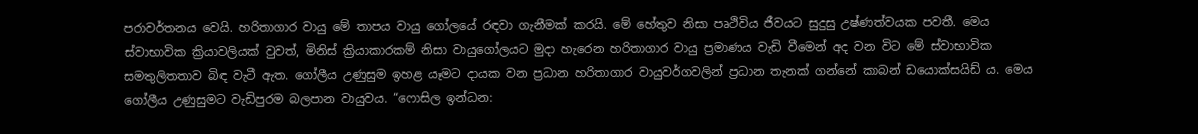පරාවර්තනය වෙයි. හරිතාගාර වායු මේ තාපය වායු ගෝලයේ රඳවා ගැනීමක් කරයි. මේ හේතුව නිසා පෘථිවිය ජීවයට සුදුසු උෂ්ණත්වයක පවතී. මෙය ස්වාභාවික ක්‍රියාවලියක් වුවත්, මිනිස් ක්‍රියාකාරකම් නිසා වායුගෝලයට මුදා හැරෙන හරිතාගාර වායු ප්‍රමාණය වැඩි වීමෙන් අද වන විට මේ ස්වාභාවික සමතුලිතතාව බිඳ වැටී ඇත. ගෝලීය උණුසුම ඉහළ යෑමට දායක වන ප්‍රධාන හරිතාගාර වායුවර්ගවලින් ප්‍රධාන තැනක් ගන්නේ කාබන් ඩයොක්සයිඩ් ය. මෙය ගෝලීය උණුසුමට වැඩිපුරම බලපාන වායුවය. “ෆොසිල ඉන්ධන: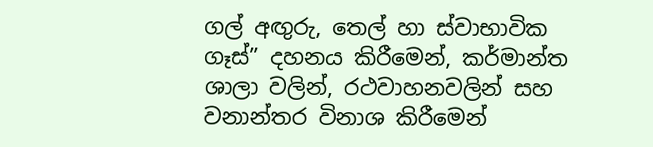ගල් අඟුරු, තෙල් හා ස්වාභාවික ගෑස්” දහනය කිරීමෙන්, කර්මාන්ත ශාලා වලින්, රථවාහනවලින් සහ වනාන්තර විනාශ කිරීමෙන්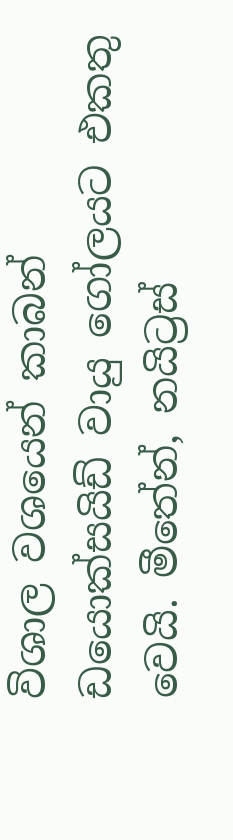විශාල වශයෙන් කාබන් ඩයොක්සයිඩ් වායු ගෝලයට එකතු වෙයි. මීතේන්, නයිට්‍රස්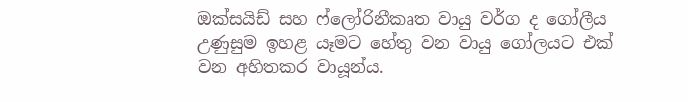ඔක්සයිඩ් සහ ෆ්ලෝරිනීකෘත වායු වර්ග ද ගෝලීය උණුසුම ඉහළ යෑමට හේතු වන වායු ගෝලයට එක් වන අහිතකර වායූන්ය.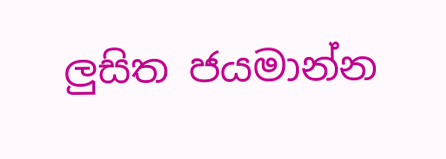ලුසිත ජයමාන්න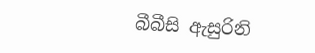බීබීසි ඇසුරිනි